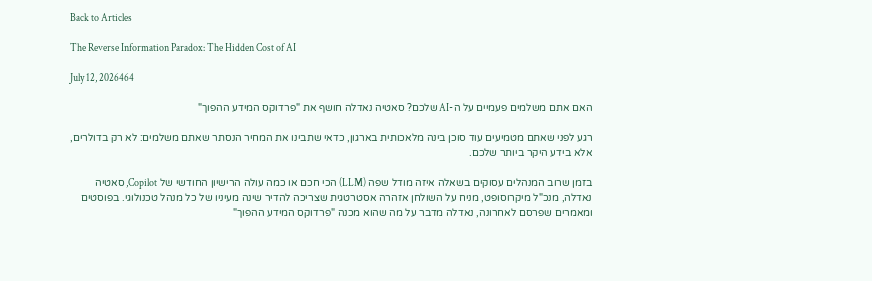Back to Articles

The Reverse Information Paradox: The Hidden Cost of AI

July 12, 2026464

האם אתם משלמים פעמיים על ה-AI שלכם? סאטיה נאדלה חושף את "פרדוקס המידע ההפוך"

רגע לפני שאתם מטמיעים עוד סוכן בינה מלאכותית בארגון, כדאי שתבינו את המחיר הנסתר שאתם משלמים: לא רק בדולרים, אלא בידע היקר ביותר שלכם.

בזמן שרוב המנהלים עסוקים בשאלה איזה מודל שפה (LLM) הכי חכם או כמה עולה הרישיון החודשי של Copilot, סאטיה נאדלה, מנכ"ל מיקרוסופט, מניח על השולחן אזהרה אסטרטגית שצריכה להדיר שינה מעיניו של כל מנהל טכנולוגי. בפוסטים ומאמרים שפרסם לאחרונה, נאדלה מדבר על מה שהוא מכנה "פרדוקס המידע ההפוך"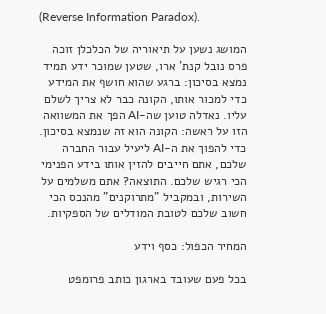(Reverse Information Paradox).

המושג נשען על תיאוריה של הכלכלן זוכה פרס נובל קנת' ארו, שטען שמוכר ידע תמיד נמצא בסיכון: ברגע שהוא חושף את המידע כדי למכור אותו, הקונה כבר לא צריך לשלם עליו. נאדלה טוען שה-AI הפך את המשוואה הזו על ראשה: הקונה הוא זה שנמצא בסיכון. כדי להפוך את ה-AI ליעיל עבור החברה שלכם, אתם חייבים להזין אותו בידע הפנימי הכי רגיש שלכם. התוצאה? אתם משלמים על השירות, ובמקביל "מתרוקנים" מהנכס הכי חשוב שלכם לטובת המודלים של הספקיות.

המחיר הכפול: כסף וידע

בכל פעם שעובד בארגון כותב פרומפט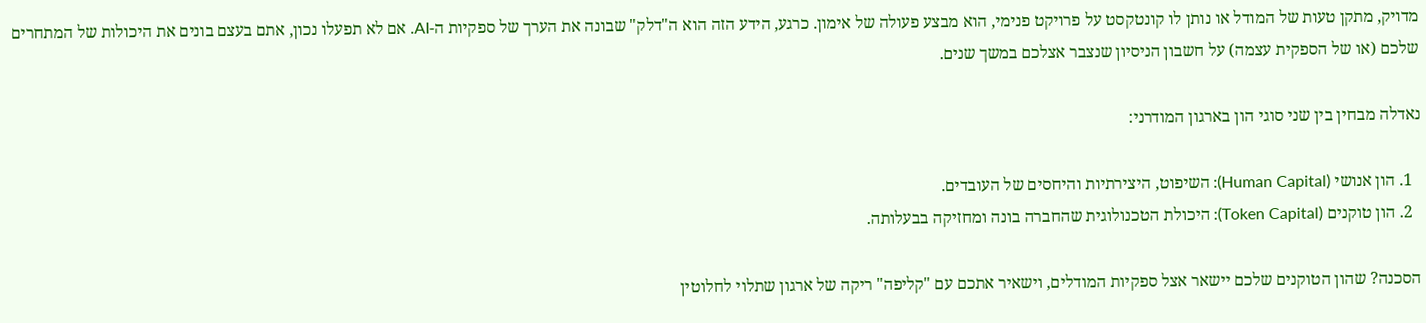מדויק, מתקן טעות של המודל או נותן לו קונטקסט על פרויקט פנימי, הוא מבצע פעולה של אימון. כרגע, הידע הזה הוא ה"דלק" שבונה את הערך של ספקיות ה-AI. אם לא תפעלו נכון, אתם בעצם בונים את היכולות של המתחרים שלכם (או של הספקית עצמה) על חשבון הניסיון שנצבר אצלכם במשך שנים.

נאדלה מבחין בין שני סוגי הון בארגון המודרני:

  1. הון אנושי (Human Capital): השיפוט, היצירתיות והיחסים של העובדים.
  2. הון טוקנים (Token Capital): היכולת הטכנולוגית שהחברה בונה ומחזיקה בבעלותה.

הסכנה? שהון הטוקנים שלכם יישאר אצל ספקיות המודלים, וישאיר אתכם עם "קליפה" ריקה של ארגון שתלוי לחלוטין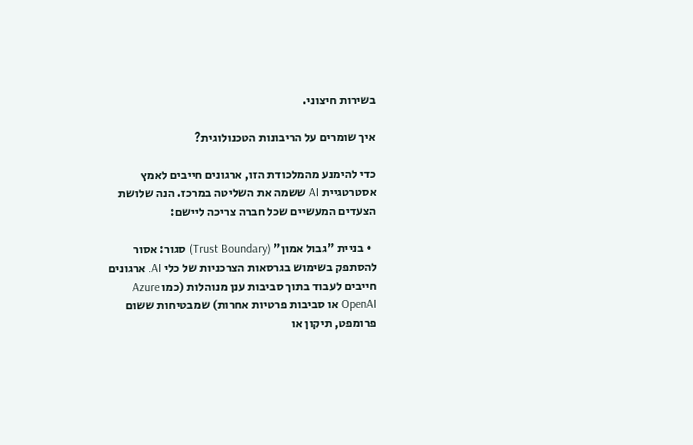בשירות חיצוני.

איך שומרים על הריבונות הטכנולוגית?

כדי להימנע מהמלכודת הזו, ארגונים חייבים לאמץ אסטרטגיית AI ששמה את השליטה במרכז. הנה שלושת הצעדים המעשיים שכל חברה צריכה ליישם:

  • בניית "גבול אמון" (Trust Boundary) סגור: אסור להסתפק בשימוש בגרסאות הצרכניות של כלי AI. ארגונים חייבים לעבוד בתוך סביבות ענן מנוהלות (כמו Azure OpenAI או סביבות פרטיות אחרות) שמבטיחות ששום פרומפט, תיקון או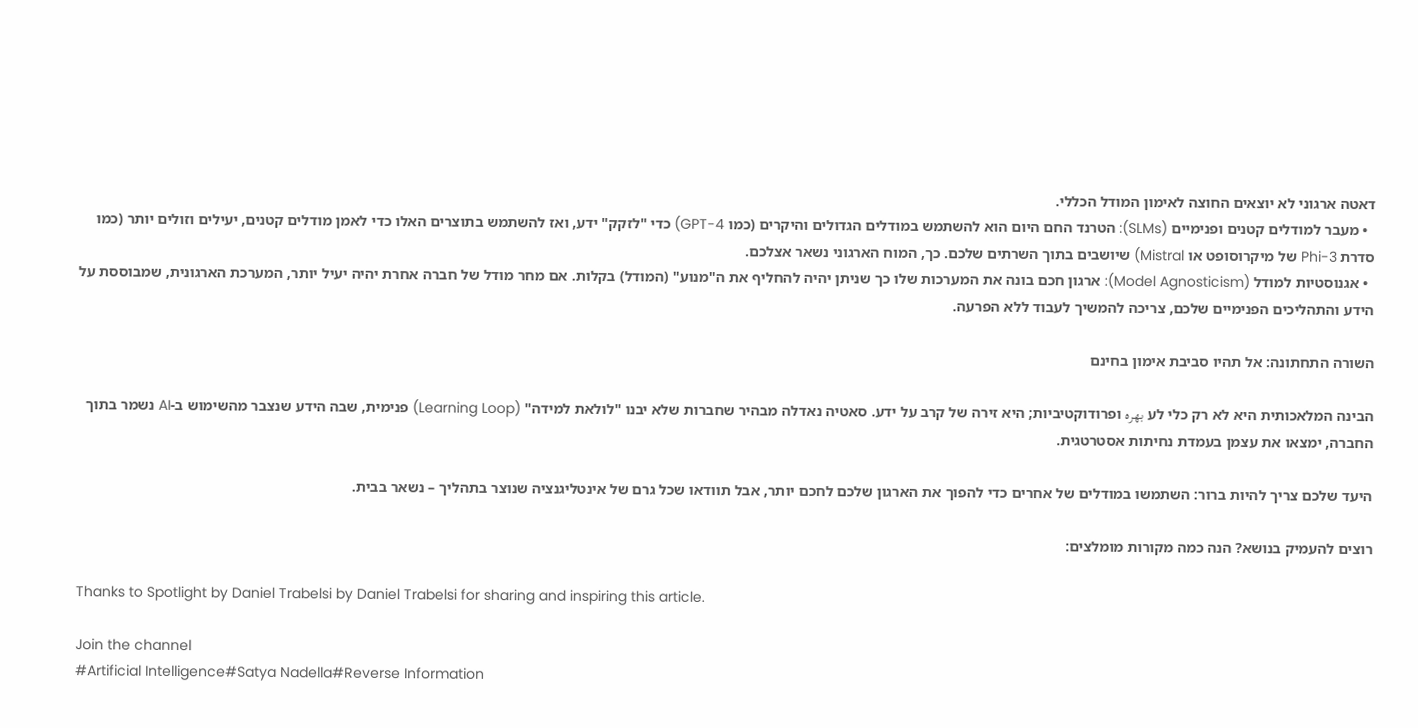דאטה ארגוני לא יוצאים החוצה לאימון המודל הכללי.
  • מעבר למודלים קטנים ופנימיים (SLMs): הטרנד החם היום הוא להשתמש במודלים הגדולים והיקרים (כמו GPT-4) כדי "לזקק" ידע, ואז להשתמש בתוצרים האלו כדי לאמן מודלים קטנים, יעילים וזולים יותר (כמו סדרת Phi-3 של מיקרוסופט או Mistral) שיושבים בתוך השרתים שלכם. כך, המוח הארגוני נשאר אצלכם.
  • אגנוסטיות למודל (Model Agnosticism): ארגון חכם בונה את המערכות שלו כך שניתן יהיה להחליף את ה"מנוע" (המודל) בקלות. אם מחר מודל של חברה אחרת יהיה יעיל יותר, המערכת הארגונית, שמבוססת על הידע והתהליכים הפנימיים שלכם, צריכה להמשיך לעבוד ללא הפרעה.

השורה התחתונה: אל תהיו סביבת אימון בחינם

הבינה המלאכותית היא לא רק כלי לע بهره ופרודוקטיביות; היא זירה של קרב על ידע. סאטיה נאדלה מבהיר שחברות שלא יבנו "לולאת למידה" (Learning Loop) פנימית, שבה הידע שנצבר מהשימוש ב-AI נשמר בתוך החברה, ימצאו את עצמן בעמדת נחיתות אסטרטגית.

היעד שלכם צריך להיות ברור: השתמשו במודלים של אחרים כדי להפוך את הארגון שלכם לחכם יותר, אבל תוודאו שכל גרם של אינטליגנציה שנוצר בתהליך – נשאר בבית.

רוצים להעמיק בנושא? הנה כמה מקורות מומלצים:

Thanks to Spotlight by Daniel Trabelsi by Daniel Trabelsi for sharing and inspiring this article.

Join the channel
#Artificial Intelligence#Satya Nadella#Reverse Information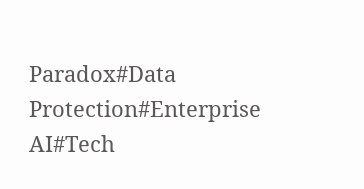Paradox#Data Protection#Enterprise AI#Tech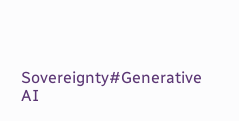Sovereignty#Generative AI